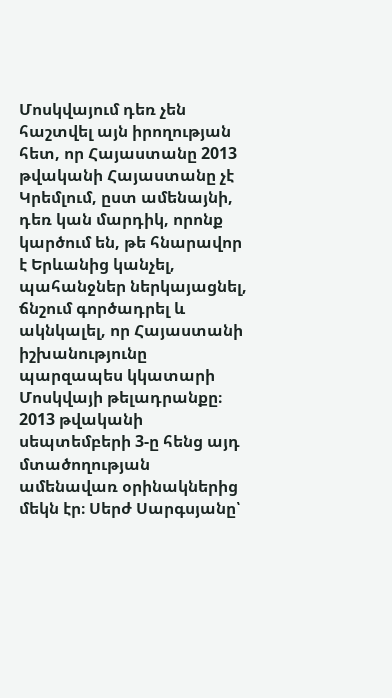Մոսկվայում դեռ չեն հաշտվել այն իրողության հետ, որ Հայաստանը 2013 թվականի Հայաստանը չէ
Կրեմլում, ըստ ամենայնի, դեռ կան մարդիկ, որոնք կարծում են, թե հնարավոր է Երևանից կանչել, պահանջներ ներկայացնել, ճնշում գործադրել և ակնկալել, որ Հայաստանի իշխանությունը պարզապես կկատարի Մոսկվայի թելադրանքը։
2013 թվականի սեպտեմբերի 3-ը հենց այդ մտածողության ամենավառ օրինակներից մեկն էր։ Սերժ Սարգսյանը՝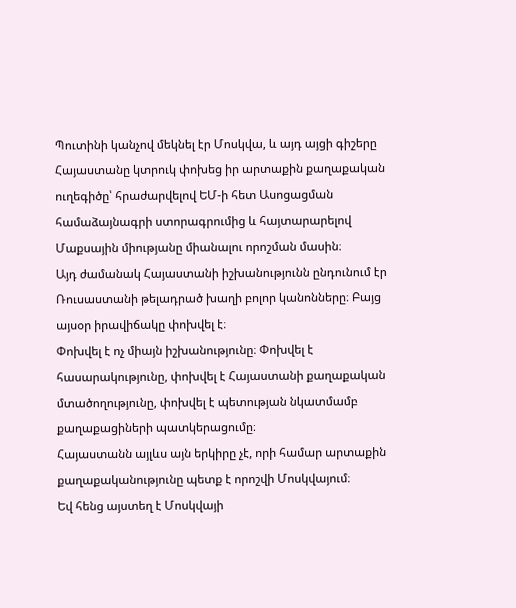Պուտինի կանչով մեկնել էր Մոսկվա, և այդ այցի գիշերը Հայաստանը կտրուկ փոխեց իր արտաքին քաղաքական ուղեգիծը՝ հրաժարվելով ԵՄ-ի հետ Ասոցացման համաձայնագրի ստորագրումից և հայտարարելով Մաքսային միությանը միանալու որոշման մասին։
Այդ ժամանակ Հայաստանի իշխանությունն ընդունում էր Ռուսաստանի թելադրած խաղի բոլոր կանոնները։ Բայց այսօր իրավիճակը փոխվել է։
Փոխվել է ոչ միայն իշխանությունը։ Փոխվել է հասարակությունը, փոխվել է Հայաստանի քաղաքական մտածողությունը, փոխվել է պետության նկատմամբ քաղաքացիների պատկերացումը։
Հայաստանն այլևս այն երկիրը չէ, որի համար արտաքին քաղաքականությունը պետք է որոշվի Մոսկվայում։
Եվ հենց այստեղ է Մոսկվայի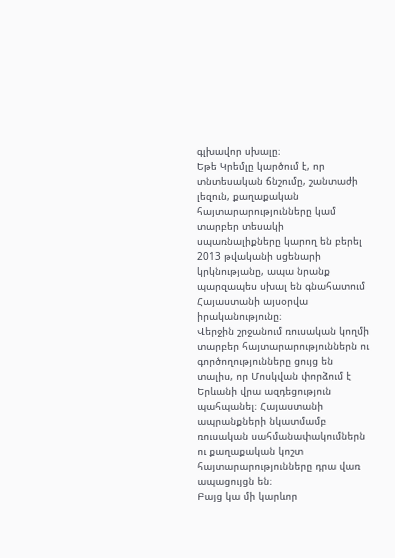գլխավոր սխալը։
Եթե Կրեմլը կարծում է, որ տնտեսական ճնշումը, շանտաժի լեզուն, քաղաքական հայտարարությունները կամ տարբեր տեսակի սպառնալիքները կարող են բերել 2013 թվականի սցենարի կրկնությանը, ապա նրանք պարզապես սխալ են գնահատում Հայաստանի այսօրվա իրականությունը։
Վերջին շրջանում ռուսական կողմի տարբեր հայտարարություններն ու գործողությունները ցույց են տալիս, որ Մոսկվան փորձում է Երևանի վրա ազդեցություն պահպանել։ Հայաստանի ապրանքների նկատմամբ ռուսական սահմանափակումներն ու քաղաքական կոշտ հայտարարությունները դրա վառ ապացույցն են։
Բայց կա մի կարևոր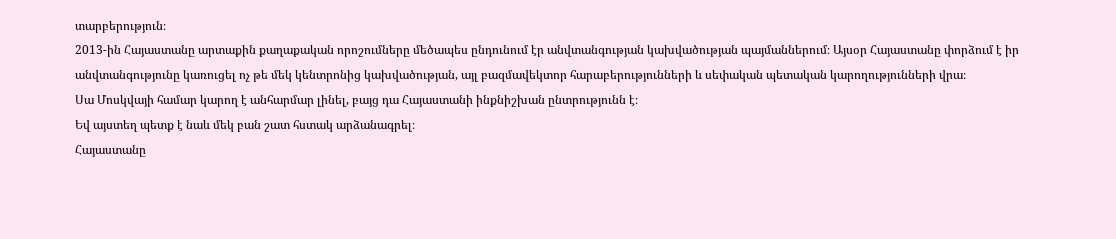տարբերություն։
2013-ին Հայաստանը արտաքին քաղաքական որոշումները մեծապես ընդունում էր անվտանգության կախվածության պայմաններում։ Այսօր Հայաստանը փորձում է իր անվտանգությունը կառուցել ոչ թե մեկ կենտրոնից կախվածության, այլ բազմավեկտոր հարաբերությունների և սեփական պետական կարողությունների վրա։
Սա Մոսկվայի համար կարող է անհարմար լինել, բայց դա Հայաստանի ինքնիշխան ընտրությունն է։
Եվ այստեղ պետք է նաև մեկ բան շատ հստակ արձանագրել։
Հայաստանը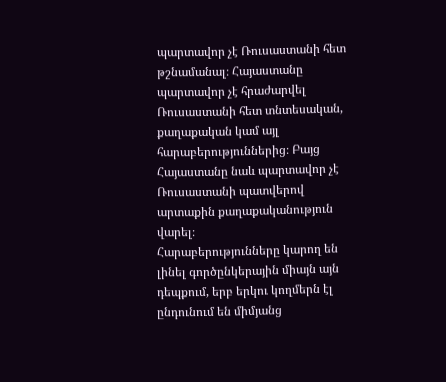պարտավոր չէ Ռուսաստանի հետ թշնամանալ։ Հայաստանը պարտավոր չէ հրաժարվել Ռուսաստանի հետ տնտեսական, քաղաքական կամ այլ հարաբերություններից։ Բայց Հայաստանը նաև պարտավոր չէ Ռուսաստանի պատվերով արտաքին քաղաքականություն վարել։
Հարաբերությունները կարող են լինել գործընկերային միայն այն դեպքում, երբ երկու կողմերն էլ ընդունում են միմյանց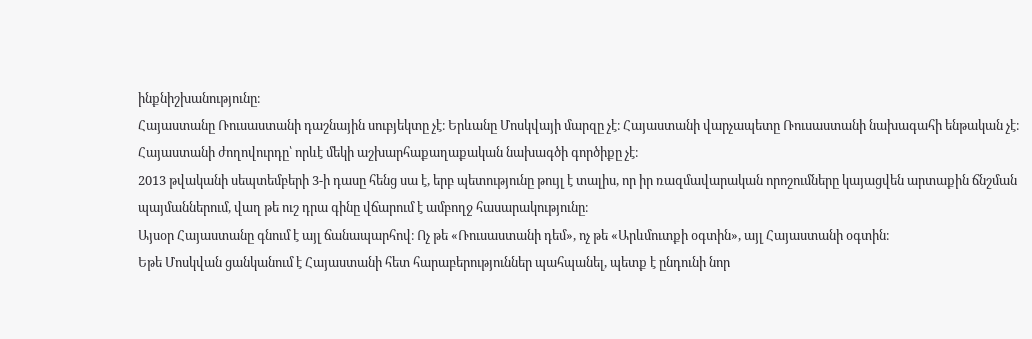ինքնիշխանությունը։
Հայաստանը Ռուսաստանի դաշնային սուբյեկտը չէ։ Երևանը Մոսկվայի մարզը չէ։ Հայաստանի վարչապետը Ռուսաստանի նախագահի ենթական չէ։ Հայաստանի ժողովուրդը՝ որևէ մեկի աշխարհաքաղաքական նախագծի գործիքը չէ։
2013 թվականի սեպտեմբերի 3-ի դասը հենց սա է, երբ պետությունը թույլ է տալիս, որ իր ռազմավարական որոշումները կայացվեն արտաքին ճնշման պայմաններում, վաղ թե ուշ դրա գինը վճարում է ամբողջ հասարակությունը։
Այսօր Հայաստանը գնում է այլ ճանապարհով։ Ոչ թե «Ռուսաստանի դեմ», ոչ թե «Արևմուտքի օգտին», այլ Հայաստանի օգտին։
Եթե Մոսկվան ցանկանում է Հայաստանի հետ հարաբերություններ պահպանել, պետք է ընդունի նոր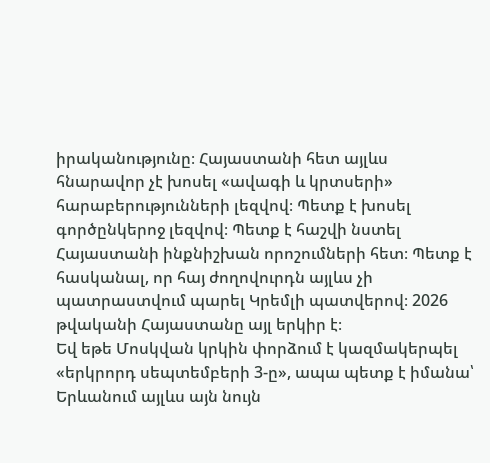իրականությունը։ Հայաստանի հետ այլևս հնարավոր չէ խոսել «ավագի և կրտսերի» հարաբերությունների լեզվով։ Պետք է խոսել գործընկերոջ լեզվով։ Պետք է հաշվի նստել Հայաստանի ինքնիշխան որոշումների հետ։ Պետք է հասկանալ, որ հայ ժողովուրդն այլևս չի պատրաստվում պարել Կրեմլի պատվերով։ 2026 թվականի Հայաստանը այլ երկիր է։
Եվ եթե Մոսկվան կրկին փորձում է կազմակերպել «երկրորդ սեպտեմբերի 3-ը», ապա պետք է իմանա՝ Երևանում այլևս այն նույն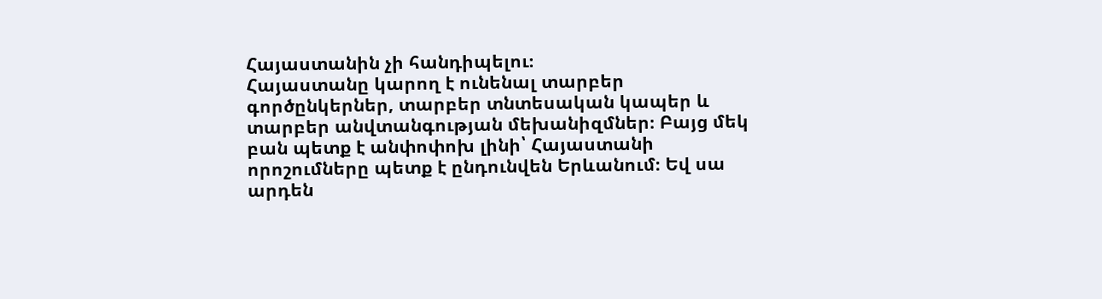Հայաստանին չի հանդիպելու։
Հայաստանը կարող է ունենալ տարբեր գործընկերներ, տարբեր տնտեսական կապեր և տարբեր անվտանգության մեխանիզմներ։ Բայց մեկ բան պետք է անփոփոխ լինի՝ Հայաստանի որոշումները պետք է ընդունվեն Երևանում։ Եվ սա արդեն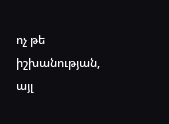ոչ թե իշխանության, այլ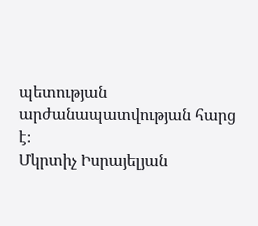պետության արժանապատվության հարց է։
Մկրտիչ Իսրայելյան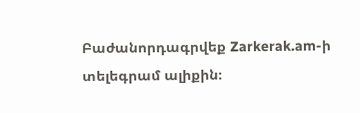Բաժանորդագրվեք Zarkerak.am-ի տելեգրամ ալիքին։